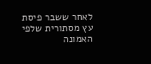לאחר ששבר פיסת עץ מסתורית שלפי האמונה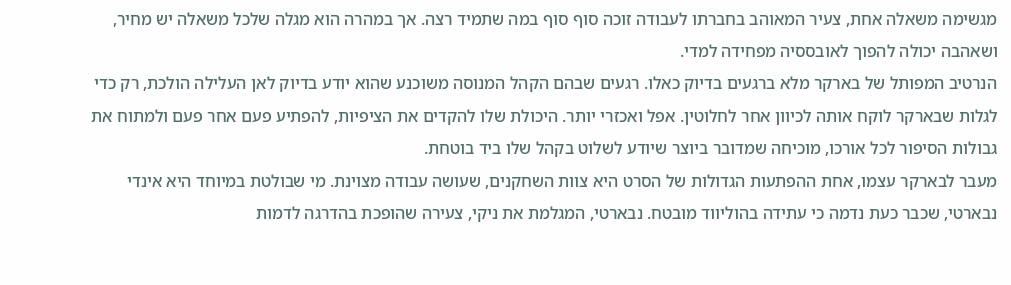מגשימה משאלה אחת, צעיר המאוהב בחברתו לעבודה זוכה סוף סוף במה שתמיד רצה. אך במהרה הוא מגלה שלכל משאלה יש מחיר, ושאהבה יכולה להפוך לאובססיה מפחידה למדי.
הנרטיב המפותל של בארקר מלא ברגעים בדיוק כאלו. רגעים שבהם הקהל המנוסה משוכנע שהוא יודע בדיוק לאן העלילה הולכת, רק כדי לגלות שבארקר לוקח אותה לכיוון אחר לחלוטין. אפל ואכזרי יותר. היכולת שלו להקדים את הציפיות, להפתיע פעם אחר פעם ולמתוח את גבולות הסיפור לכל אורכו, מוכיחה שמדובר ביוצר שיודע לשלוט בקהל שלו ביד בוטחת.
מעבר לבארקר עצמו, אחת ההפתעות הגדולות של הסרט היא צוות השחקנים, שעושה עבודה מצוינת. מי שבולטת במיוחד היא אינדי נבארטי, שכבר כעת נדמה כי עתידה בהוליווד מובטח. נבארטי, המגלמת את ניקי, צעירה שהופכת בהדרגה לדמות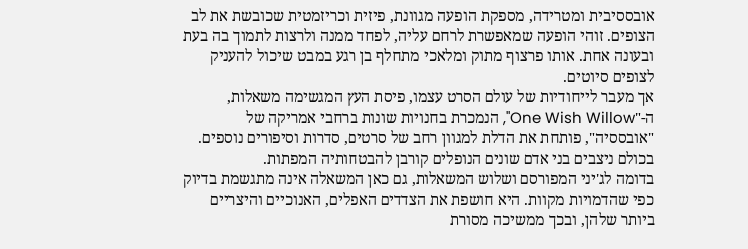אובססיבית ומטרידה, מספקת הופעה מגוונת, פיזית וכריזמטית שכובשת את לב הצופים. זוהי הופעה שמאפשרת לרחם עליה, לפחד ממנה ולרצות לתמוך בה בעת ובעונה אחת. אותו פרצוף מתוק ומלאכי מתחלף בן רגע במבט שיכול להעניק לצופים סיוטים.
אך מעבר לייחודיות של עולם הסרט עצמו, פיסת העץ המגשימה משאלות, ה-"One Wish Willow", הנמכרת בחנויות שונות ברחבי אמריקה של "אובססיה", פותחת את הדלת למגוון רחב של סרטים, סדרות וסיפורים נוספים. בכולם ניצבים בני אדם שונים הנופלים קורבן להבטחותיה המפתות.
בדומה לג'יני המפורסם ושלוש המשאלות, גם כאן המשאלה אינה מתגשמת בדיוק כפי שהדמויות מקוות. היא חושפת את הצדדים האפלים, האנוכיים והיצריים ביותר שלהן, ובכך ממשיכה מסורת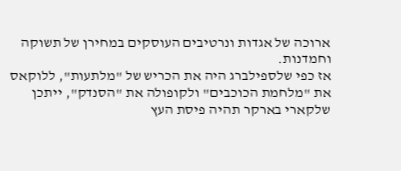ארוכה של אגדות ונרטיבים העוסקים במחירן של תשוקה וחמדנות.
אז כפי שלספילברג היה את הכריש של "מלתעות", ללוקאס את "מלחמת הכוכבים" ולקופולה את "הסנדק", ייתכן שלקארי בארקר תהיה פיסת העץ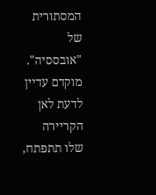המסתורית של "אובססיה". מוקדם עדיין לדעת לאן הקריירה שלו תתפתח,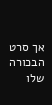אך סרט הבכורה שלו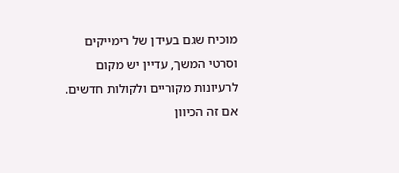מוכיח שגם בעידן של רימייקים וסרטי המשך, עדיין יש מקום לרעיונות מקוריים ולקולות חדשים. אם זה הכיוון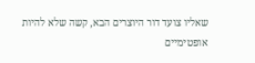שאליו צועד דור היוצרים הבא, קשה שלא להיות אופטימיים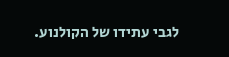לגבי עתידו של הקולנוע.